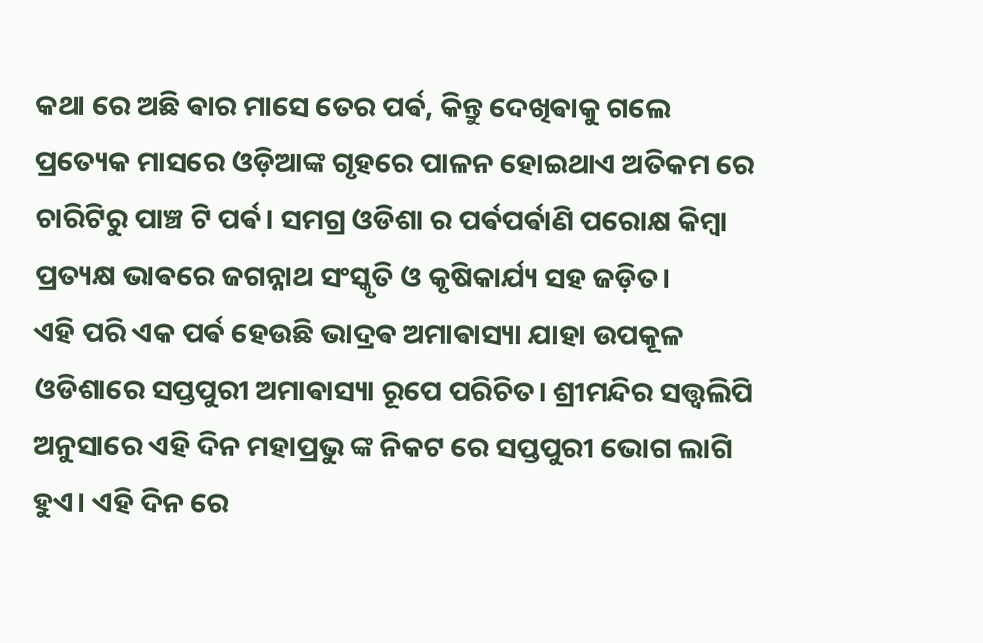କଥା ରେ ଅଛି ଵାର ମାସେ ତେର ପର୍ଵ, କିନ୍ତୁ ଦେଖିଵାକୁ ଗଲେ ପ୍ରତ୍ୟେକ ମାସରେ ଓଡ଼ିଆଙ୍କ ଗୃହରେ ପାଳନ ହୋଇଥାଏ ଅତିକମ ରେ ଚାରିଟିରୁ ପାଞ୍ଚ ଟି ପର୍ଵ। ସମଗ୍ର ଓଡିଶା ର ପର୍ଵପର୍ଵାଣି ପରୋକ୍ଷ କିମ୍ଵା ପ୍ରତ୍ୟକ୍ଷ ଭାଵରେ ଜଗନ୍ନାଥ ସଂସ୍କୃତି ଓ କୃଷିକାର୍ଯ୍ୟ ସହ ଜଡ଼ିତ।
ଏହି ପରି ଏକ ପର୍ଵ ହେଉଛି ଭାଦ୍ରଵ ଅମାଵାସ୍ୟା ଯାହା ଉପକୂଳ ଓଡିଶାରେ ସପ୍ତପୁରୀ ଅମାଵାସ୍ୟା ରୂପେ ପରିଚିତ। ଶ୍ରୀମନ୍ଦିର ସତ୍ତ୍ୱଲିପି ଅନୁସାରେ ଏହି ଦିନ ମହାପ୍ରଭୁ ଙ୍କ ନିକଟ ରେ ସପ୍ତପୁରୀ ଭୋଗ ଲାଗି ହୁଏ। ଏହି ଦିନ ରେ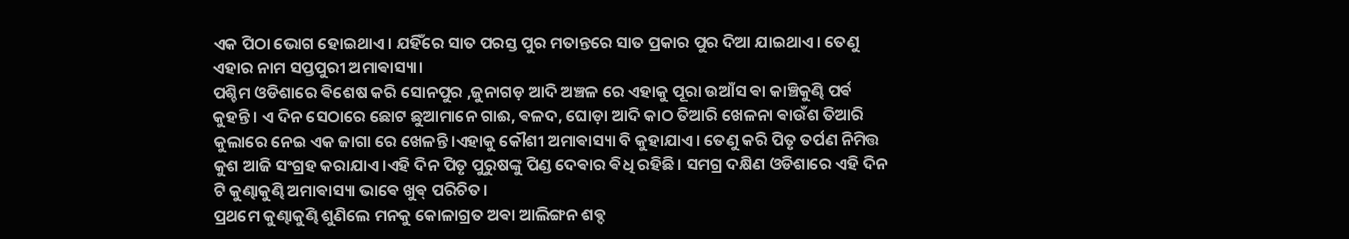ଏକ ପିଠା ଭୋଗ ହୋଇଥାଏ। ଯହିଁରେ ସାତ ପରସ୍ତ ପୁର ମତାନ୍ତରେ ସାତ ପ୍ରକାର ପୁର ଦିଆ ଯାଇଥାଏ। ତେଣୁ ଏହାର ନାମ ସପ୍ତପୁରୀ ଅମାଵାସ୍ୟା।
ପଶ୍ଚିମ ଓଡିଶାରେ ଵିଶେଷ କରି ସୋନପୁର ,ଜୁନାଗଡ଼ ଆଦି ଅଞ୍ଚଳ ରେ ଏହାକୁ ପୂରା ଉଆଁସ ଵା କାଞ୍ଚିକୁଣ୍ଢି ପର୍ଵ କୁହନ୍ତି। ଏ ଦିନ ସେଠାରେ ଛୋଟ ଛୁଆମାନେ ଗାଈ, ଵଳଦ, ଘୋଡ଼ା ଆଦି କାଠ ତିଆରି ଖେଳନା ଵାଉଁଶ ତିଆରି କୁଲାରେ ନେଇ ଏକ ଜାଗା ରେ ଖେଳନ୍ତି।ଏହାକୁ କୌଶୀ ଅମାଵାସ୍ୟା ବି କୁହାଯାଏ। ତେଣୁ କରି ପିତୃ ତର୍ପଣ ନିମିତ୍ତ କୁଶ ଆଜି ସଂଗ୍ରହ କରାଯାଏ।ଏହି ଦିନ ପିତୃ ପୁରୁଷଙ୍କୁ ପିଣ୍ଡ ଦେଵାର ଵିଧି ରହିଛି। ସମଗ୍ର ଦକ୍ଷିଣ ଓଡିଶାରେ ଏହି ଦିନ ଟି କୁଣ୍ଢାକୁଣ୍ଢି ଅମାଵାସ୍ୟା ଭାଵେ ଖୁଵ୍ ପରିଚିତ।
ପ୍ରଥମେ କୁଣ୍ଢାକୁଣ୍ଢି ଶୁଣିଲେ ମନକୁ କୋଳାଗ୍ରତ ଅଵା ଆଲିଙ୍ଗନ ଶଵ୍ଦ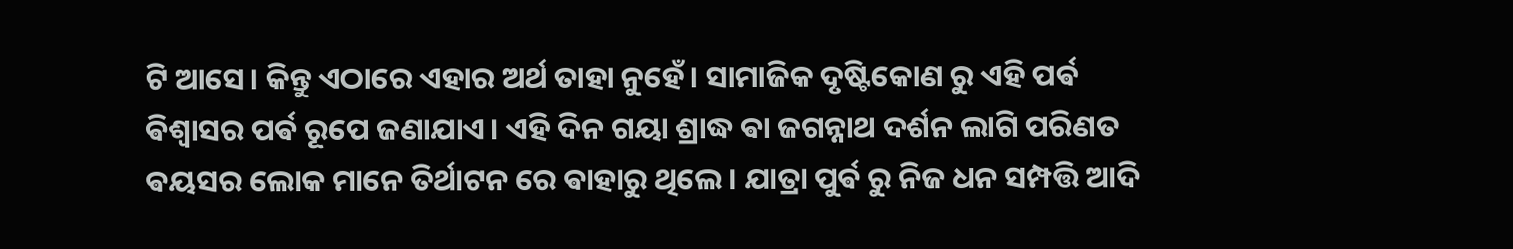ଟି ଆସେ। କିନ୍ତୁ ଏଠାରେ ଏହାର ଅର୍ଥ ତାହା ନୁହେଁ। ସାମାଜିକ ଦୃଷ୍ଟିକୋଣ ରୁ ଏହି ପର୍ଵ ଵିଶ୍ୱାସର ପର୍ଵ ରୂପେ ଜଣାଯାଏ। ଏହି ଦିନ ଗୟା ଶ୍ରାଦ୍ଧ ଵା ଜଗନ୍ନାଥ ଦର୍ଶନ ଲାଗି ପରିଣତ ଵୟସର ଲୋକ ମାନେ ତିର୍ଥାଟନ ରେ ଵାହାରୁ ଥିଲେ। ଯାତ୍ରା ପୁର୍ଵ ରୁ ନିଜ ଧନ ସମ୍ପତ୍ତି ଆଦି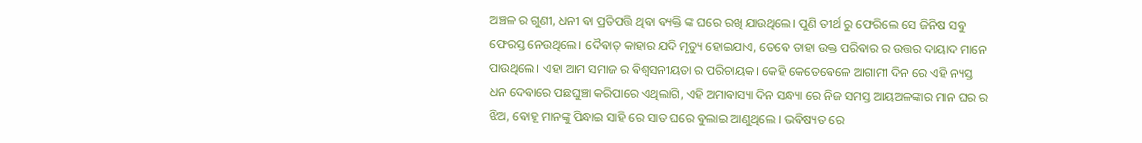ଅଞ୍ଚଳ ର ଗୁଣୀ, ଧନୀ ଵା ପ୍ରତିପତ୍ତି ଥିଵା ଵ୍ୟକ୍ତି ଙ୍କ ଘରେ ରଖି ଯାଉଥିଲେ। ପୁଣି ତୀର୍ଥ ରୁ ଫେରିଲେ ସେ ଜିନିଷ ସଵୁ ଫେରସ୍ତ ନେଉଥିଲେ। ଦୈଵାତ୍ କାହାର ଯଦି ମୃତ୍ୟୁ ହୋଇଯାଏ, ତେଵେ ତାହା ଉକ୍ତ ପରିଵାର ର ଉତ୍ତର ଦାୟାଦ ମାନେ ପାଉଥିଲେ। ଏହା ଆମ ସମାଜ ର ଵିଶ୍ୱସନୀୟତା ର ପରିଚାୟକ। କେହି କେତେଵେଳେ ଆଗାମୀ ଦିନ ରେ ଏହି ନ୍ୟସ୍ତ ଧନ ଦେଵାରେ ପଛଘୁଞ୍ଚା କରିପାରେ ଏଥିଲାଗି, ଏହି ଅମାଵାସ୍ୟା ଦିନ ସନ୍ଧ୍ୟା ରେ ନିଜ ସମସ୍ତ ଆୟଅଳଙ୍କାର ମାନ ଘର ର ଝିଅ, ଵୋହୂ ମାନଙ୍କୁ ପିନ୍ଧାଇ ସାହି ରେ ସାତ ଘରେ ଵୁଲାଇ ଆଣୁଥିଲେ । ଭଵିଷ୍ୟତ ରେ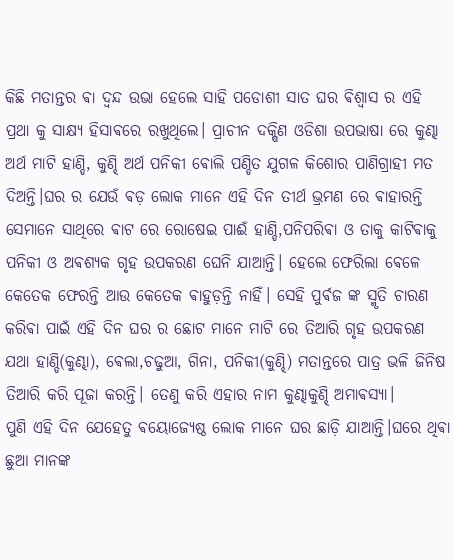କିଛି ମତାନ୍ତର ଵା ଦ୍ଵନ୍ଦ ଉଭା ହେଲେ ସାହି ପଡୋଶୀ ସାତ ଘର ଵିଶ୍ୱାସ ର ଏହି ପ୍ରଥା କୁ ସାକ୍ଷ୍ୟ ହିସାଵରେ ରଖୁଥିଲେ। ପ୍ରାଚୀନ ଦକ୍ଷିଣ ଓଡିଶା ଉପଭାଷା ରେ କୁଣ୍ଢା ଅର୍ଥ ମାଟି ହାଣ୍ଡି, କୁଣ୍ଢି ଅର୍ଥ ପନିକୀ ଵୋଲି ପଣ୍ଡିତ ଯୁଗଳ କିଶୋର ପାଣିଗ୍ରାହୀ ମତ ଦିଅନ୍ତି।ଘର ର ଯେଉଁ ଵଡ଼ ଲୋକ ମାନେ ଏହି ଦିନ ତୀର୍ଥ ଭ୍ରମଣ ରେ ଵାହାରନ୍ତି ସେମାନେ ସାଥିରେ ଵାଟ ରେ ରୋଷେଇ ପାଈଁ ହାଣ୍ଡି,ପନିପରିଵା ଓ ତାକୁ କାଟିଵାକୁ ପନିକୀ ଓ ଅଵଶ୍ୟକ ଗୃହ ଉପକରଣ ଘେନି ଯାଆନ୍ତି। ହେଲେ ଫେରିଲା ଵେଳେ କେତେକ ଫେରନ୍ତି ଆଉ କେତେକ ଵାହୁଡ଼ନ୍ତି ନାହିଁ। ସେହି ପୁର୍ଵଜ ଙ୍କ ସ୍ମୃତି ଚାରଣ କରିଵା ପାଇଁ ଏହି ଦିନ ଘର ର ଛୋଟ ମାନେ ମାଟି ରେ ତିଆରି ଗୃହ ଉପକରଣ ଯଥା ହାଣ୍ଡି(କୁଣ୍ଢା), ଵେଲା,ଚଢୁଆ, ଗିନା, ପନିକୀ(କୁଣ୍ଢି) ମତାନ୍ତରେ ପାତ୍ର ଭଳି ଜିନିଷ ତିଆରି କରି ପୂଜା କରନ୍ତି। ତେଣୁ କରି ଏହାର ନାମ କୁଣ୍ଢାକୁଣ୍ଢି ଅମାଵସ୍ୟା।
ପୁଣି ଏହି ଦିନ ଯେହେତୁ ଵୟୋଜ୍ୟେଷ୍ଠ ଲୋକ ମାନେ ଘର ଛାଡ଼ି ଯାଆନ୍ତି।ଘରେ ଥିଵା ଛୁଆ ମାନଙ୍କ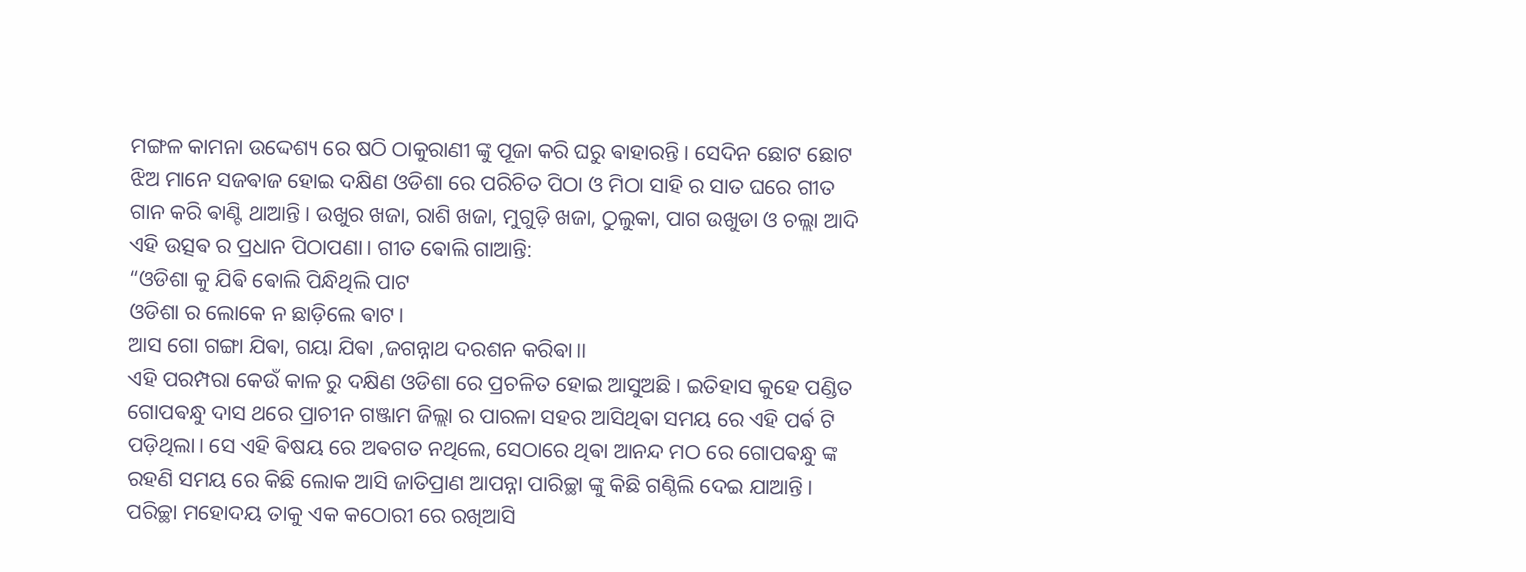ମଙ୍ଗଳ କାମନା ଉଦ୍ଦେଶ୍ୟ ରେ ଷଠି ଠାକୁରାଣୀ ଙ୍କୁ ପୂଜା କରି ଘରୁ ଵାହାରନ୍ତି। ସେଦିନ ଛୋଟ ଛୋଟ ଝିଅ ମାନେ ସଜଵାଜ ହୋଇ ଦକ୍ଷିଣ ଓଡିଶା ରେ ପରିଚିତ ପିଠା ଓ ମିଠା ସାହି ର ସାତ ଘରେ ଗୀତ ଗାନ କରି ଵାଣ୍ଟି ଥାଆନ୍ତି। ଉଖୁର ଖଜା, ରାଶି ଖଜା, ମୁଗୁଡ଼ି ଖଜା, ଠୁଲୁକା, ପାଗ ଉଖୁଡା ଓ ଚଲ୍ଲା ଆଦି ଏହି ଉତ୍ସଵ ର ପ୍ରଧାନ ପିଠାପଣା। ଗୀତ ଵୋଲି ଗାଆନ୍ତି:
“ଓଡିଶା କୁ ଯିଵି ଵୋଲି ପିନ୍ଧିଥିଲି ପାଟ
ଓଡିଶା ର ଲୋକେ ନ ଛାଡ଼ିଲେ ଵାଟ।
ଆସ ଗୋ ଗଙ୍ଗା ଯିଵା, ଗୟା ଯିଵା ,ଜଗନ୍ନାଥ ଦରଶନ କରିଵା।।
ଏହି ପରମ୍ପରା କେଉଁ କାଳ ରୁ ଦକ୍ଷିଣ ଓଡିଶା ରେ ପ୍ରଚଳିତ ହୋଇ ଆସୁଅଛି। ଇତିହାସ କୁହେ ପଣ୍ଡିତ ଗୋପଵନ୍ଧୁ ଦାସ ଥରେ ପ୍ରାଚୀନ ଗଞ୍ଜାମ ଜିଲ୍ଲା ର ପାରଳା ସହର ଆସିଥିଵା ସମୟ ରେ ଏହି ପର୍ଵ ଟି ପଡ଼ିଥିଲା। ସେ ଏହି ଵିଷୟ ରେ ଅଵଗତ ନଥିଲେ, ସେଠାରେ ଥିଵା ଆନନ୍ଦ ମଠ ରେ ଗୋପଵନ୍ଧୁ ଙ୍କ ରହଣି ସମୟ ରେ କିଛି ଲୋକ ଆସି ଜାତିପ୍ରାଣ ଆପନ୍ନା ପାରିଚ୍ଛା ଙ୍କୁ କିଛି ଗଣ୍ଠିଲି ଦେଇ ଯାଆନ୍ତି। ପରିଚ୍ଛା ମହୋଦୟ ତାକୁ ଏକ କଠୋରୀ ରେ ରଖିଆସି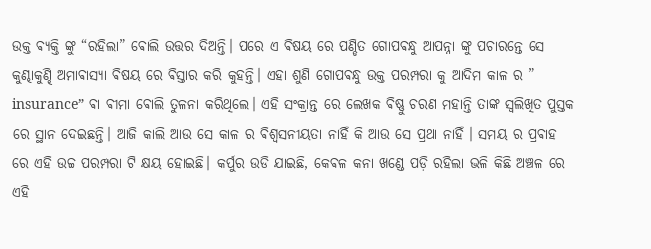ଉକ୍ତ ଵ୍ୟକ୍ତି ଙ୍କୁ “ରହିଲା” ଵୋଲି ଉତ୍ତର ଦିଅନ୍ତି। ପରେ ଏ ଵିଷୟ ରେ ପଣ୍ଡିତ ଗୋପଵନ୍ଧୁ ଆପନ୍ନା ଙ୍କୁ ପଚାରନ୍ତେ ସେ କୁଣ୍ଢାକୁଣ୍ଢି ଅମାଵାସ୍ୟା ଵିଷୟ ରେ ଵିସ୍ତାର କରି କୁହନ୍ତି। ଏହା ଶୁଣି ଗୋପଵନ୍ଧୁ ଉକ୍ତ ପରମ୍ପରା କୁ ଆଦିମ କାଳ ର ” insurance” ଵା ଵୀମା ଵୋଲି ତୁଳନା କରିଥିଲେ। ଏହି ସଂକ୍ରାନ୍ତ ରେ ଲେଖକ ଵିଷ୍ଣୁ ଚରଣ ମହାନ୍ତି ତାଙ୍କ ସ୍ଵଲିଖିତ ପୁସ୍ତକ ରେ ସ୍ଥାନ ଦେଇଛନ୍ତି। ଆଜି କାଲି ଆଉ ସେ କାଳ ର ଵିଶ୍ଵସନୀୟତା ନାହିଁ କି ଆଉ ସେ ପ୍ରଥା ନାହିଁ । ସମୟ ର ପ୍ରଵାହ ରେ ଏହି ଉଚ୍ଚ ପରମ୍ପରା ଟି କ୍ଷୟ ହୋଇଛି। କର୍ପୁର ଉଡି ଯାଇଛି, କେଵଳ କନା ଖଣ୍ଡେ ପଡ଼ି ରହିଲା ଭଳି କିଛି ଅଞ୍ଚଳ ରେ ଏହି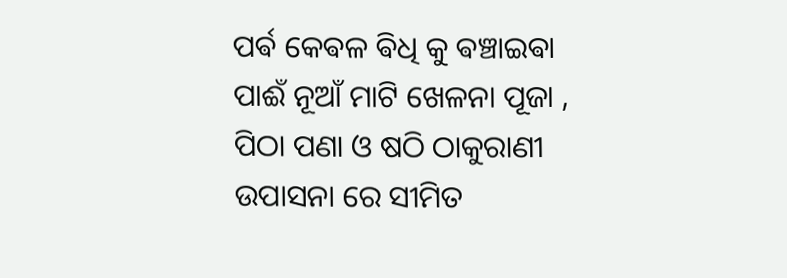ପର୍ଵ କେଵଳ ଵିଧି କୁ ଵଞ୍ଚାଇଵା ପାଈଁ ନୂଆଁ ମାଟି ଖେଳନା ପୂଜା , ପିଠା ପଣା ଓ ଷଠି ଠାକୁରାଣୀ ଉପାସନା ରେ ସୀମିତ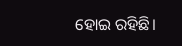ହୋଇ ରହିଛି।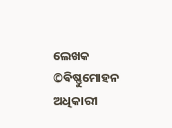ଲେଖକ ©ଵିଷ୍ଣୁମୋହନ ଅଧିକାରୀ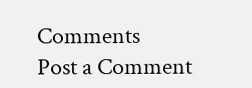Comments
Post a Comment